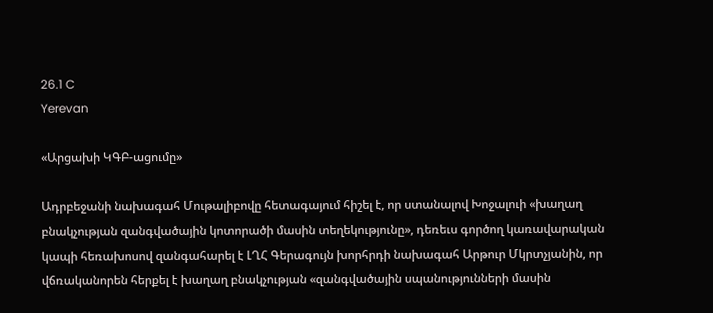26.1 C
Yerevan

«Արցախի ԿԳԲ-ացումը»

Ադրբեջանի նախագահ Մութալիբովը հետագայում հիշել է, որ ստանալով Խոջալուի «խաղաղ բնակչության զանգվածային կոտորածի մասին տեղեկությունը», դեռեւս գործող կառավարական կապի հեռախոսով զանգահարել է ԼՂՀ Գերագույն խորհրդի նախագահ Արթուր Մկրտչյանին, որ վճռականորեն հերքել է խաղաղ բնակչության «զանգվածային սպանությունների մասին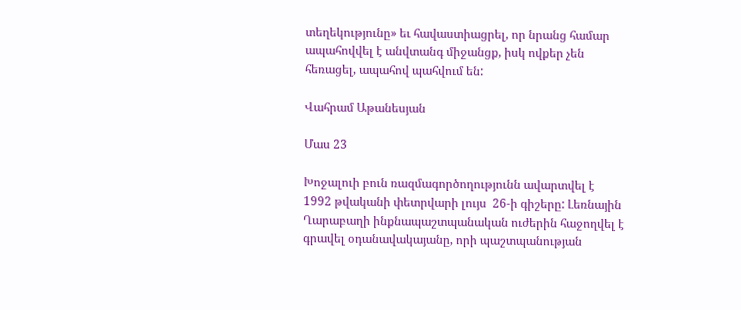տեղեկությունը» եւ հավաստիացրել, որ նրանց համար ապահովվել է անվտանգ միջանցք, իսկ ովքեր չեն հեռացել, ապահով պահվում են:

Վահրամ Աթանեսյան

Մաս 23

Խոջալուի բուն ռազմագործողությունն ավարտվել է 1992 թվականի փետրվարի լույս  26‑ի գիշերը: Լեռնային Ղարաբաղի ինքնապաշտպանական ուժերին հաջողվել է գրավել օդանավակայանը, որի պաշտպանության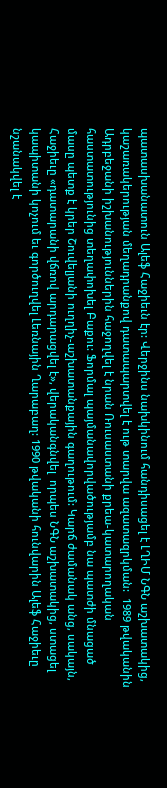պատասխանատուն Ալեֆ Հաջիեւն էր: Վերջինս նախկինում հանդիսացել է ԼՂԻՄ ՆԳՆ աշխատակից, կաշառակերության մեղադրանքով դատապարտվել է ութ տարվա ազատազրկման:  1989 թվականին Ադրբեջանի իշխանություններին հաջողվել է նրան Ռուսաստանի քրեա-կատարողական հաստատությունից տեղափոխել Բաքու: Ֆորմալ պայմանավորվածությամբ նա պատժի մնացած մասը պետք է կրեր Շուվելյանի ուղղիչ-աշխատանքային գաղութում: Կարճ ժամանակ անց, սակայն, Հաջիեւը «դատարանի վճռով արդարացվել է», վերականգնվել  որպես ՆԳՆ աշխատակից, ստացել կապիտանի կոչում եւ գործուղվել Լեռնային Ղարաբաղ: 1990 թվականի հունվարին Ալեֆ Հաջիեւը նշանակվել է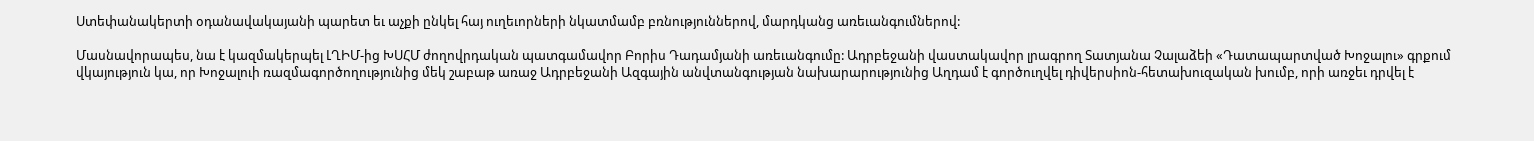Ստեփանակերտի օդանավակայանի պարետ եւ աչքի ընկել հայ ուղեւորների նկատմամբ բռնություններով, մարդկանց առեւանգումներով:

Մասնավորապես, նա է կազմակերպել ԼՂԻՄ-ից ԽՍՀՄ ժողովրդական պատգամավոր Բորիս Դադամյանի առեւանգումը: Ադրբեջանի վաստակավոր լրագրող Տատյանա Չալաձեի «Դատապարտված Խոջալու» գրքում վկայություն կա, որ Խոջալուի ռազմագործողությունից մեկ շաբաթ առաջ Ադրբեջանի Ազգային անվտանգության նախարարությունից Աղդամ է գործուղվել դիվերսիոն-հետախուզական խումբ, որի առջեւ դրվել է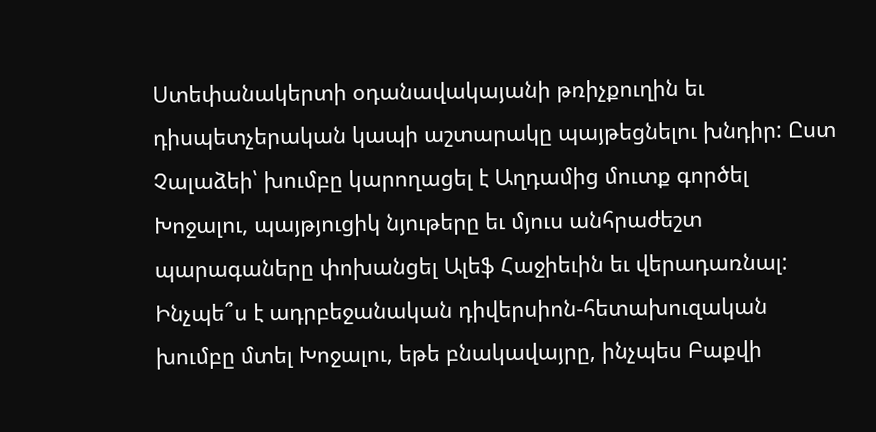Ստեփանակերտի օդանավակայանի թռիչքուղին եւ դիսպետչերական կապի աշտարակը պայթեցնելու խնդիր: Ըստ Չալաձեի՝ խումբը կարողացել է Աղդամից մուտք գործել Խոջալու, պայթյուցիկ նյութերը եւ մյուս անհրաժեշտ պարագաները փոխանցել Ալեֆ Հաջիեւին եւ վերադառնալ: Ինչպե՞ս է ադրբեջանական դիվերսիոն-հետախուզական խումբը մտել Խոջալու, եթե բնակավայրը, ինչպես Բաքվի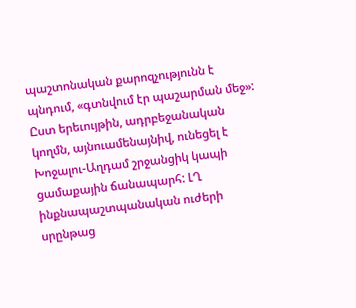պաշտոնական քարոզչությունն է պնդում, «գտնվում էր պաշարման մեջ»: Ըստ երեւույթին, ադրբեջանական կողմն, այնուամենայնիվ, ունեցել է Խոջալու-Աղդամ շրջանցիկ կապի ցամաքային ճանապարհ: ԼՂ ինքնապաշտպանական ուժերի սրընթաց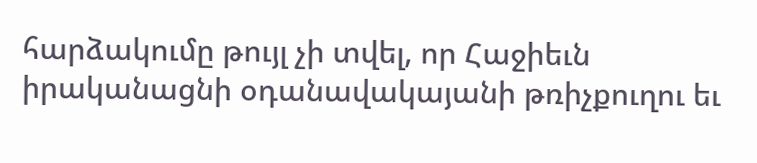հարձակումը թույլ չի տվել, որ Հաջիեւն իրականացնի օդանավակայանի թռիչքուղու եւ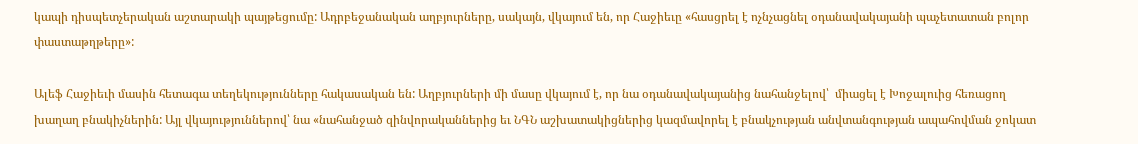կապի դիսպետչերական աշտարակի պայթեցումը: Ադրբեջանական աղբյուրները, սակայն, վկայում են, որ Հաջիեւը «հասցրել է ոչնչացնել օդանավակայանի պաչետատան բոլոր փաստաթղթերը»:

Ալեֆ Հաջիեւի մասին հետագա տեղեկությունները հակասական են: Աղբյուրների մի մասը վկայում է, որ նա օդանավակայանից նահանջելով՝  միացել է Խոջալուից հեռացող խաղաղ բնակիչներին: Այլ վկայություններով՝ նա «նահանջած զինվորականներից եւ ՆԳՆ աշխատակիցներից կազմավորել է բնակչության անվտանգության ապահովման ջոկատ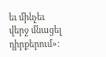եւ մինչեւ վերջ մնացել դիրքերում»: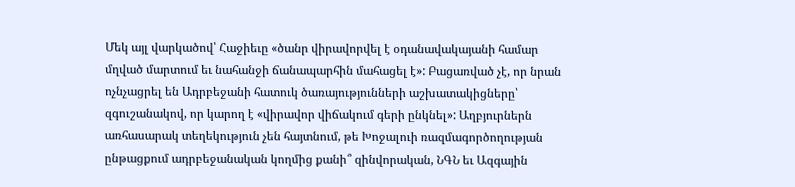Մեկ այլ վարկածով՝ Հաջիեւը «ծանր վիրավորվել է օդանավակայանի համար մղված մարտում եւ նահանջի ճանապարհին մահացել է»: Բացառված չէ, որ նրան ոչնչացրել են Ադրբեջանի հատուկ ծառայությունների աշխատակիցները՝ զգուշանակով, որ կարող է «վիրավոր վիճակում գերի ընկնել»: Աղբյուրներն առհասարակ տեղեկություն չեն հայտնում, թե Խոջալուի ռազմագործողության ընթացքում ադրբեջանական կողմից քանի՞ զինվորական, ՆԳՆ եւ Ազգային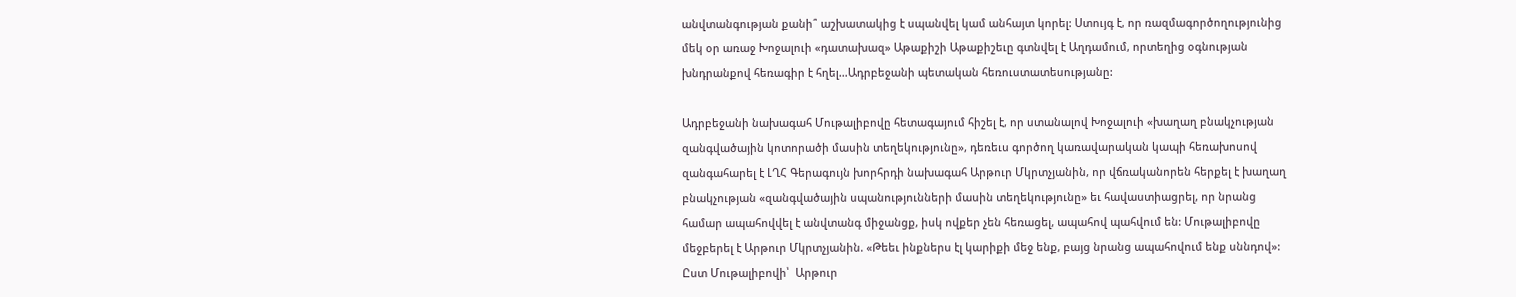անվտանգության քանի՞ աշխատակից է սպանվել կամ անհայտ կորել: Ստույգ է, որ ռազմագործողությունից մեկ օր առաջ Խոջալուի «դատախազ» Աթաքիշի Աթաքիշեւը գտնվել է Աղդամում, որտեղից օգնության խնդրանքով հեռագիր է հղել…Ադրբեջանի պետական հեռուստատեսությանը:

Ադրբեջանի նախագահ Մութալիբովը հետագայում հիշել է, որ ստանալով Խոջալուի «խաղաղ բնակչության զանգվածային կոտորածի մասին տեղեկությունը», դեռեւս գործող կառավարական կապի հեռախոսով զանգահարել է ԼՂՀ Գերագույն խորհրդի նախագահ Արթուր Մկրտչյանին, որ վճռականորեն հերքել է խաղաղ բնակչության «զանգվածային սպանությունների մասին տեղեկությունը» եւ հավաստիացրել, որ նրանց համար ապահովվել է անվտանգ միջանցք, իսկ ովքեր չեն հեռացել, ապահով պահվում են: Մութալիբովը մեջբերել է Արթուր Մկրտչյանին. «Թեեւ ինքներս էլ կարիքի մեջ ենք, բայց նրանց ապահովում ենք սննդով»: Ըստ Մութալիբովի՝  Արթուր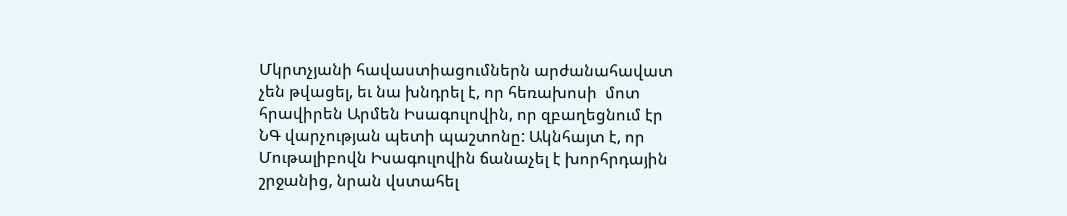Մկրտչյանի հավաստիացումներն արժանահավատ չեն թվացել, եւ նա խնդրել է, որ հեռախոսի  մոտ հրավիրեն Արմեն Իսագուլովին, որ զբաղեցնում էր ՆԳ վարչության պետի պաշտոնը: Ակնհայտ է, որ Մութալիբովն Իսագուլովին ճանաչել է խորհրդային շրջանից, նրան վստահել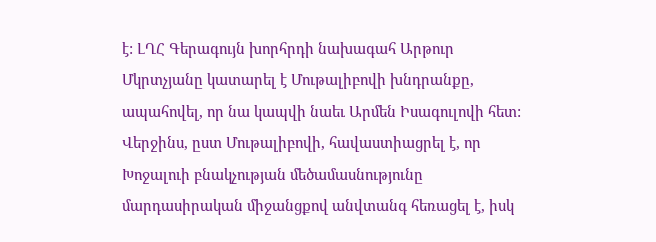է: ԼՂՀ Գերագույն խորհրդի նախագահ Արթուր Մկրտչյանը կատարել է Մութալիբովի խնդրանքը, ապահովել, որ նա կապվի նաեւ Արմեն Իսագուլովի հետ: Վերջինս, ըստ Մութալիբովի, հավաստիացրել է, որ Խոջալուի բնակչության մեծամասնությունը մարդասիրական միջանցքով անվտանգ հեռացել է, իսկ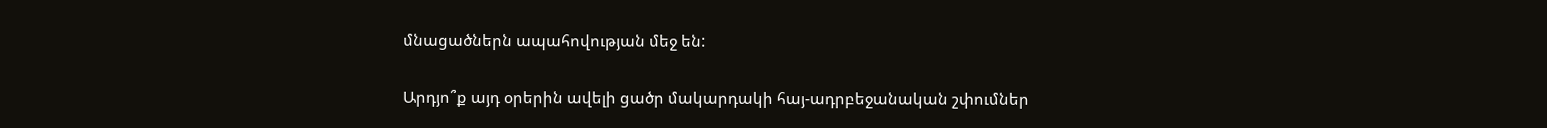մնացածներն ապահովության մեջ են:

Արդյո՞ք այդ օրերին ավելի ցածր մակարդակի հայ-ադրբեջանական շփումներ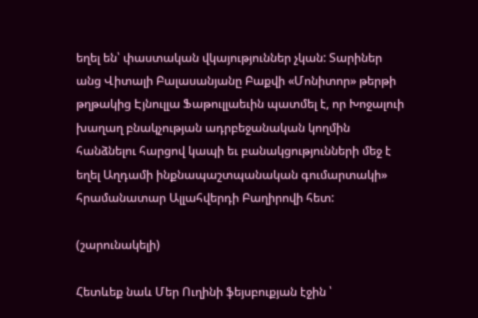եղել են՝ փաստական վկայություններ չկան: Տարիներ անց Վիտալի Բալասանյանը Բաքվի «Մոնիտոր» թերթի թղթակից Էյնուլլա Ֆաթուլլաեւին պատմել է, որ Խոջալուի խաղաղ բնակչության ադրբեջանական կողմին հանձնելու հարցով կապի եւ բանակցությունների մեջ է եղել Աղդամի ինքնապաշտպանական գումարտակի» հրամանատար Ալլահվերդի Բաղիրովի հետ:

(շարունակելի)

Հետևեք նաև Մեր Ուղինի ֆեյսբուքյան էջին ՝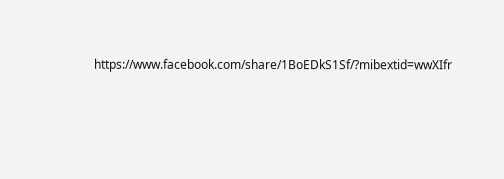https://www.facebook.com/share/1BoEDkS1Sf/?mibextid=wwXIfr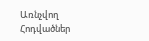Առնչվող Հոդվածներ